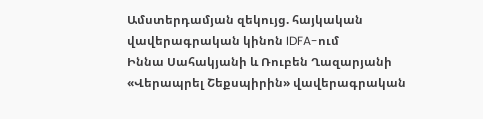Ամստերդամյան զեկույց. հայկական վավերագրական կինոն IDFA-ում
Իննա Սահակյանի և Ռուբեն Ղազարյանի «Վերապրել Շեքսպիրին» վավերագրական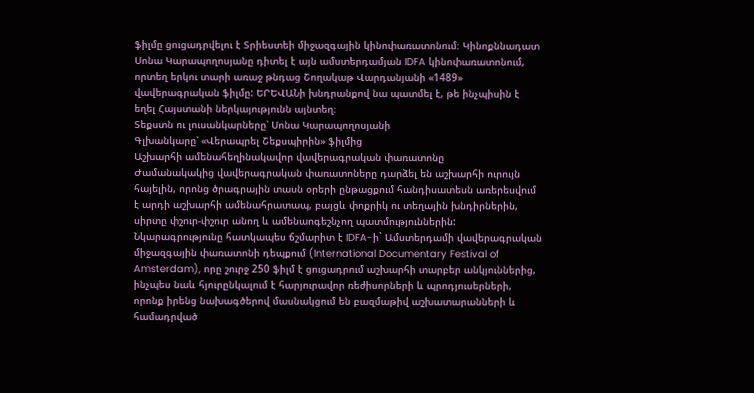ֆիլմը ցուցադրվելու է Տրիեստեի միջազգային կինոփառատոնում։ Կինոքննադատ Սոնա Կարապողոսյանը դիտել է այն ամստերդամյան IDFA կինոփառատոնում, որտեղ երկու տարի առաջ թնդաց Շողակաթ Վարդանյանի «1489» վավերագրական ֆիլմը: ԵՐԵՎԱՆի խնդրանքով նա պատմել է, թե ինչպիսին է եղել Հայստանի ներկայությունն այնտեղ։
Տեքստն ու լուսանկարները՝ Սոնա Կարապողոսյանի
Գլխանկարը՝ «Վերապրել Շեքսպիրին» ֆիլմից
Աշխարհի ամենահեղինակավոր վավերագրական փառատոնը
Ժամանակակից վավերագրական փառատոները դարձել են աշխարհի ուրույն հայելին, որոնց ծրագրային տասն օրերի ընթացքում հանդիսատեսն առերեսվում է արդի աշխարհի ամենահրատապ, բայցև փոքրիկ ու տեղային խնդիրներին, սիրտը փշուր-փշուր անող և ամենաոգեշնչող պատմություններին: Նկարագրությունը հատկապես ճշմարիտ է IDFA-ի` Ամստերդամի վավերագրական միջազգային փառատոնի դեպքում (International Documentary Festival of Amsterdam), որը շուրջ 250 ֆիլմ է ցուցադրում աշխարհի տարբեր անկյուններից, ինչպես նաև հյուրընկալում է հարյուրավոր ռեժիսորների և պրոդյուսերների, որոնք իրենց նախագծերով մասնակցում են բազմաթիվ աշխատարանների և համադրված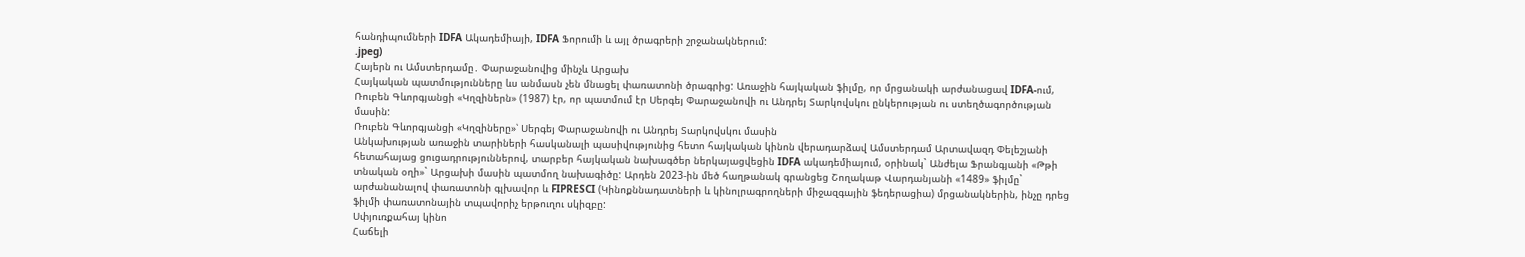հանդիպումների IDFA Ակադեմիայի, IDFA Ֆորումի և այլ ծրագրերի շրջանակներում:
.jpeg)
Հայերն ու Ամստերդամը․ Փարաջանովից մինչև Արցախ
Հայկական պատմությունները ևս անմասն չեն մնացել փառատոնի ծրագրից: Առաջին հայկական ֆիլմը, որ մրցանակի արժանացավ IDFA-ում, Ռուբեն Գևորգյանցի «Կղզիներն» (1987) էր, որ պատմում էր Սերգեյ Փարաջանովի ու Անդրեյ Տարկովսկու ընկերության ու ստեղծագործության մասին:
Ռուբեն Գևորգյանցի «Կղզիները»՝ Սերգեյ Փարաջանովի ու Անդրեյ Տարկովսկու մասին
Անկախության առաջին տարիների հասկանալի պասիվությունից հետո հայկական կինոն վերադարձավ Ամստերդամ Արտավազդ Փելեշյանի հետահայաց ցուցադրություններով, տարբեր հայկական նախագծեր ներկայացվեցին IDFA ակադեմիայում, օրինակ` Անժելա Ֆրանգյանի «Թթի տնական օղի»` Արցախի մասին պատմող նախագիծը: Արդեն 2023-ին մեծ հաղթանակ գրանցեց Շողակաթ Վարդանյանի «1489» ֆիլմը` արժանանալով փառատոնի գլխավոր և FIPRESCI (Կինոքննադատների և կինոլրագրողների միջազգային ֆեդերացիա) մրցանակներին, ինչը դրեց ֆիլմի փառատոնային տպավորիչ երթուղու սկիզբը:
Սփյուռքահայ կինո
Հաճելի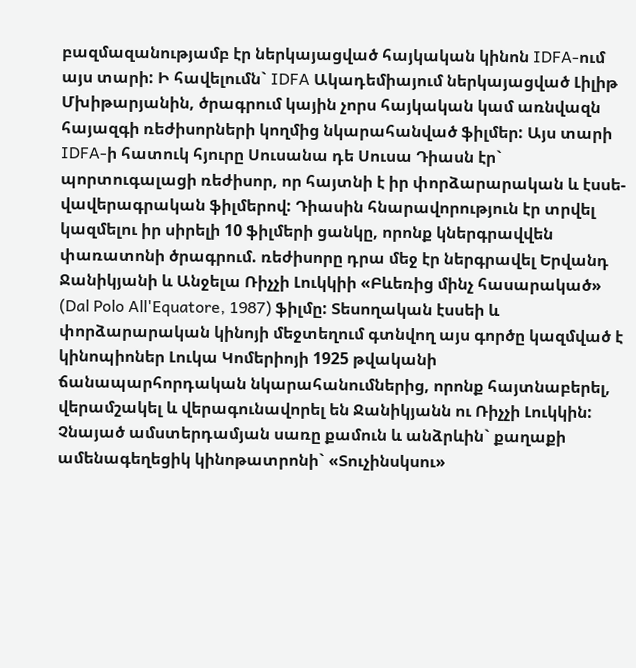բազմազանությամբ էր ներկայացված հայկական կինոն IDFA-ում այս տարի: Ի հավելումն` IDFA Ակադեմիայում ներկայացված Լիլիթ Մխիթարյանին, ծրագրում կային չորս հայկական կամ առնվազն հայազգի ռեժիսորների կողմից նկարահանված ֆիլմեր: Այս տարի IDFA-ի հատուկ հյուրը Սուսանա դե Սուսա Դիասն էր` պորտուգալացի ռեժիսոր, որ հայտնի է իր փորձարարական և էսսե-վավերագրական ֆիլմերով: Դիասին հնարավորություն էր տրվել կազմելու իր սիրելի 10 ֆիլմերի ցանկը, որոնք կներգրավվեն փառատոնի ծրագրում. ռեժիսորը դրա մեջ էր ներգրավել Երվանդ Ջանիկյանի և Անջելա Ռիչչի Լուկկիի «Բևեռից մինչ հասարակած» (Dal Polo All'Equatore, 1987) ֆիլմը: Տեսողական էսսեի և փորձարարական կինոյի մեջտեղում գտնվող այս գործը կազմված է կինոպիոներ Լուկա Կոմերիոյի 1925 թվականի ճանապարհորդական նկարահանումներից, որոնք հայտնաբերել, վերամշակել և վերագունավորել են Ջանիկյանն ու Ռիչչի Լուկկին: Չնայած ամստերդամյան սառը քամուն և անձրևին` քաղաքի ամենագեղեցիկ կինոթատրոնի` «Տուչինսկսու»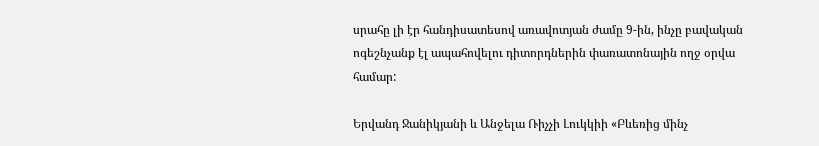սրահը լի էր հանդիսատեսով առավոտյան ժամը 9-ին, ինչը բավական ոգեշնչանք էլ ապահովելու դիտորդներին փառատոնային ողջ օրվա համար:

Երվանդ Ջանիկյանի և Անջելա Ռիչչի Լուկկիի «Բևեռից մինչ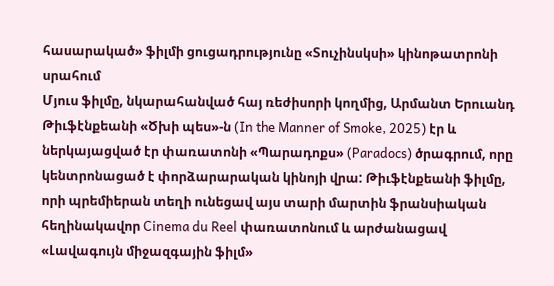հասարակած» ֆիլմի ցուցադրությունը «Տուչինսկսի» կինոթատրոնի սրահում
Մյուս ֆիլմը, նկարահանված հայ ռեժիսորի կողմից, Արմանտ Երուանդ Թիւֆէնքեանի «Ծխի պես»-ն (In the Manner of Smoke, 2025) էր և ներկայացված էր փառատոնի «Պարադոքս» (Paradocs) ծրագրում, որը կենտրոնացած է փորձարարական կինոյի վրա: Թիւֆէնքեանի ֆիլմը, որի պրեմիերան տեղի ունեցավ այս տարի մարտին ֆրանսիական հեղինակավոր Cinema du Reel փառատոնում և արժանացավ «Լավագույն միջազգային ֆիլմ»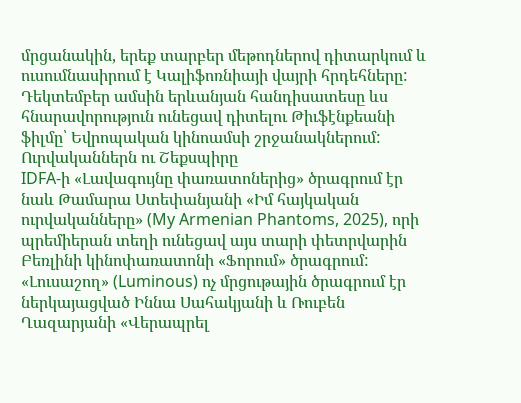մրցանակին, երեք տարբեր մեթոդներով դիտարկում և ուսումնասիրում է Կալիֆոռնիայի վայրի հրդեհները: Դեկտեմբեր ամսին երևանյան հանդիսատեսը ևս հնարավորություն ունեցավ դիտելու Թիւֆէնքեանի ֆիլմը՝ Եվրոպական կինոամսի շրջանակներում:
Ուրվականներն ու Շեքսպիրը
IDFA-ի «Լավագույնը փառատոներից» ծրագրում էր նաև Թամարա Ստեփանյանի «Իմ հայկական ուրվականները» (My Armenian Phantoms, 2025), որի պրեմիերան տեղի ունեցավ այս տարի փետրվարին Բեռլինի կինոփառատոնի «Ֆորում» ծրագրում:
«Լուսաշող» (Luminous) ոչ մրցութային ծրագրում էր ներկայացված Իննա Սահակյանի և Ռուբեն Ղազարյանի «Վերապրել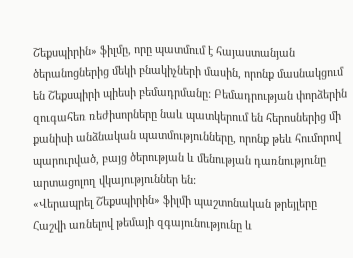Շեքսպիրին» ֆիլմը, որը պատմում է հայաստանյան ծերանոցներից մեկի բնակիչների մասին, որոնք մասնակցում են Շեքսպիրի պիեսի բեմադրմանը: Բեմադրության փորձերին զուգահեռ ռեժիսորները նաև պատկերում են հերոսներից մի քանիսի անձնական պատմությունները, որոնք թեև հումորով պարուրված, բայց ծերության և մենության դառնությունը արտացոլող վկայություններ են:
«Վերապրել Շեքսպիրին» ֆիլմի պաշտոնական թրեյլերը
Հաշվի առնելով թեմայի զգայունությունը և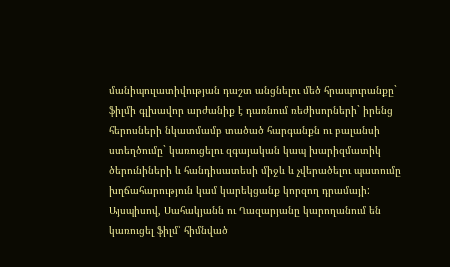մանիպուլատիվության դաշտ անցնելու մեծ հրապուրանքը` ֆիլմի գլխավոր արժանիք է դառնում ռեժիսորների` իրենց հերոսների նկատմամբ տածած հարգանքն ու բալանսի ստեղծումը` կառուցելու զգայական կապ խարիզմատիկ ծերունիների և հանդիսատեսի միջև և չվերածելու պատումը խղճահարություն կամ կարեկցանք կորզող դրամայի: Այսպիսով, Սահակյանն ու Ղազարյանը կարողանում են կառուցել ֆիլմ՝ հիմնված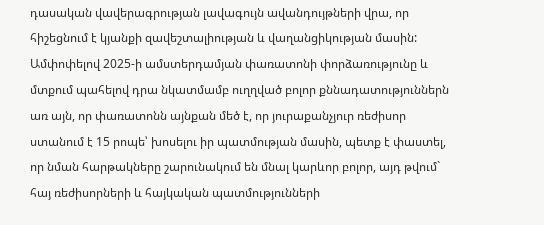դասական վավերագրության լավագույն ավանդույթների վրա, որ հիշեցնում է կյանքի զավեշտալիության և վաղանցիկության մասին:
Ամփոփելով 2025-ի ամստերդամյան փառատոնի փորձառությունը և մտքում պահելով դրա նկատմամբ ուղղված բոլոր քննադատություններն առ այն, որ փառատոնն այնքան մեծ է, որ յուրաքանչյուր ռեժիսոր ստանում է 15 րոպե՝ խոսելու իր պատմության մասին, պետք է փաստել, որ նման հարթակները շարունակում են մնալ կարևոր բոլոր, այդ թվում` հայ ռեժիսորների և հայկական պատմությունների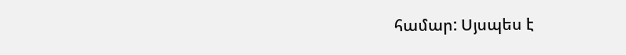համար: Սյսպես է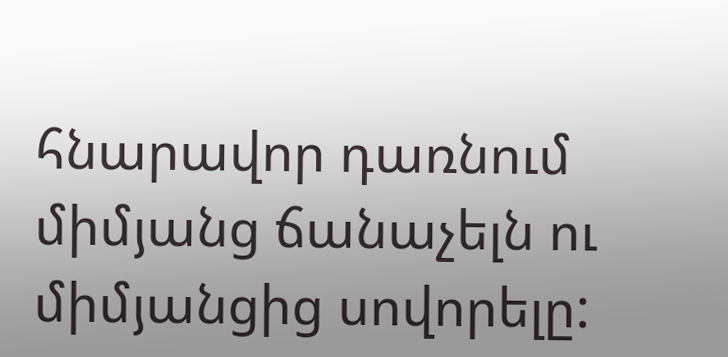հնարավոր դառնում միմյանց ճանաչելն ու միմյանցից սովորելը: